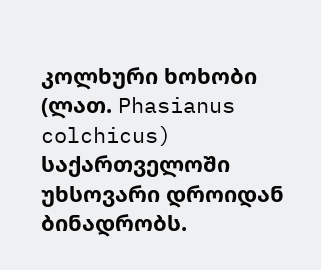კოლხური ხოხობი (ლათ. Phasianus colchicus) საქართველოში უხსოვარი დროიდან ბინადრობს.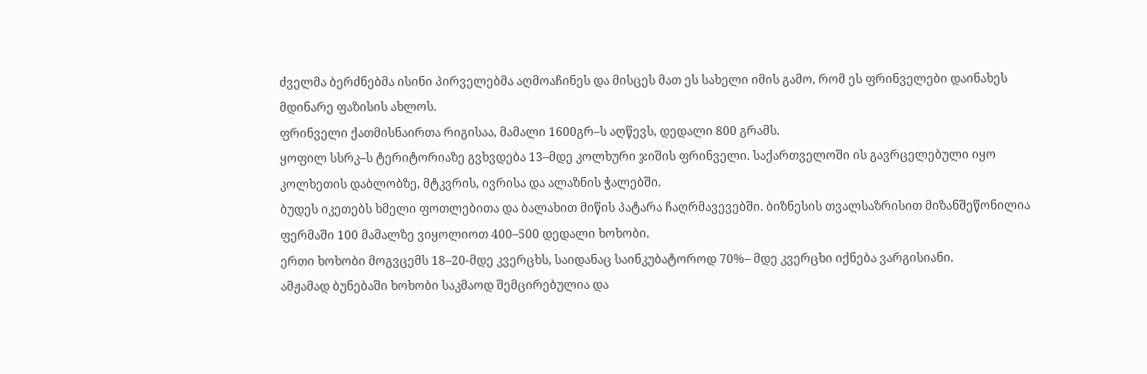ძველმა ბერძნებმა ისინი პირველებმა აღმოაჩინეს და მისცეს მათ ეს სახელი იმის გამო, რომ ეს ფრინველები დაინახეს მდინარე ფაზისის ახლოს.
ფრინველი ქათმისნაირთა რიგისაა, მამალი 1600გრ–ს აღწევს, დედალი 800 გრამს.
ყოფილ სსრკ–ს ტერიტორიაზე გვხვდება 13–მდე კოლხური ჯიშის ფრინველი. საქართველოში ის გავრცელებული იყო კოლხეთის დაბლობზე, მტკვრის, ივრისა და ალაზნის ჭალებში.
ბუდეს იკეთებს ხმელი ფოთლებითა და ბალახით მიწის პატარა ჩაღრმავევებში. ბიზნესის თვალსაზრისით მიზანშეწონილია ფერმაში 100 მამალზე ვიყოლიოთ 400–500 დედალი ხოხობი.
ერთი ხოხობი მოგვცემს 18–20-მდე კვერცხს, საიდანაც საინკუბატოროდ 70%– მდე კვერცხი იქნება ვარგისიანი.
ამჟამად ბუნებაში ხოხობი საკმაოდ შემცირებულია და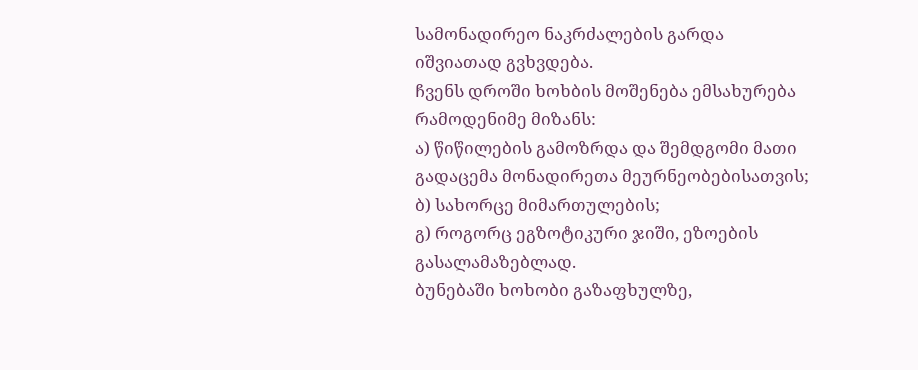სამონადირეო ნაკრძალების გარდა იშვიათად გვხვდება.
ჩვენს დროში ხოხბის მოშენება ემსახურება რამოდენიმე მიზანს:
ა) წიწილების გამოზრდა და შემდგომი მათი გადაცემა მონადირეთა მეურნეობებისათვის;
ბ) სახორცე მიმართულების;
გ) როგორც ეგზოტიკური ჯიში, ეზოების გასალამაზებლად.
ბუნებაში ხოხობი გაზაფხულზე,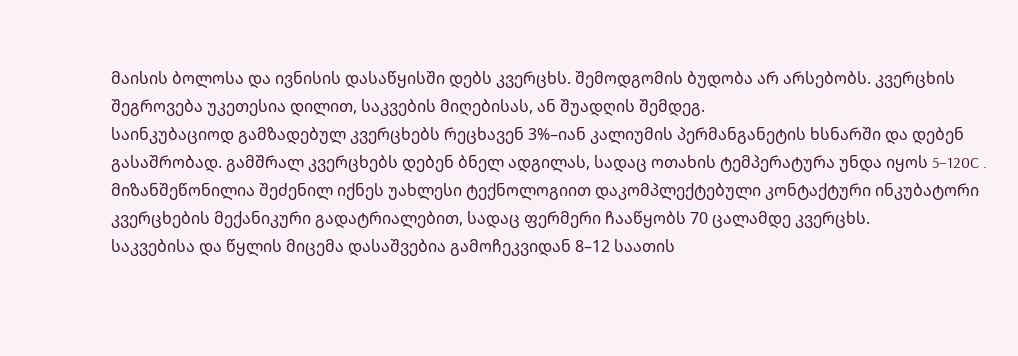მაისის ბოლოსა და ივნისის დასაწყისში დებს კვერცხს. შემოდგომის ბუდობა არ არსებობს. კვერცხის შეგროვება უკეთესია დილით, საკვების მიღებისას, ან შუადღის შემდეგ.
საინკუბაციოდ გამზადებულ კვერცხებს რეცხავენ 3%–იან კალიუმის პერმანგანეტის ხსნარში და დებენ გასაშრობად. გამშრალ კვერცხებს დებენ ბნელ ადგილას, სადაც ოთახის ტემპერატურა უნდა იყოს 5–120C .
მიზანშეწონილია შეძენილ იქნეს უახლესი ტექნოლოგიით დაკომპლექტებული კონტაქტური ინკუბატორი კვერცხების მექანიკური გადატრიალებით, სადაც ფერმერი ჩააწყობს 70 ცალამდე კვერცხს.
საკვებისა და წყლის მიცემა დასაშვებია გამოჩეკვიდან 8–12 საათის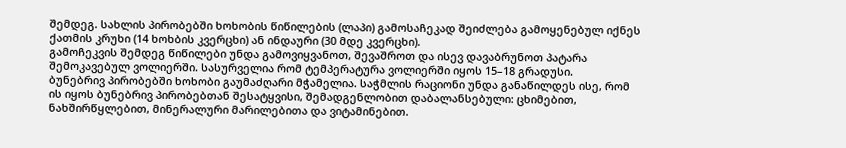შემდეგ. სახლის პირობებში ხოხობის წიწილების (ლაპი) გამოსაჩეკად შეიძლება გამოყენებულ იქნეს ქათმის კრუხი (14 ხოხბის კვერცხი) ან ინდაური (30 მდე კვერცხი).
გამოჩეკვის შემდეგ წიწილები უნდა გამოვიყვანოთ, შევაშროთ და ისევ დავაბრუნოთ პატარა შემოკავებულ ვოლიერში. სასურველია რომ ტემპერატურა ვოლიერში იყოს 15–18 გრადუსი.
ბუნებრივ პირობებში ხოხობი გაუმაძღარი მჭამელია. საჭმლის რაციონი უნდა განაწილდეს ისე, რომ ის იყოს ბუნებრივ პირობებთან შესატყვისი, შემადგენლობით დაბალანსებული: ცხიმებით, ნახშირწყლებით, მინერალური მარილებითა და ვიტამინებით.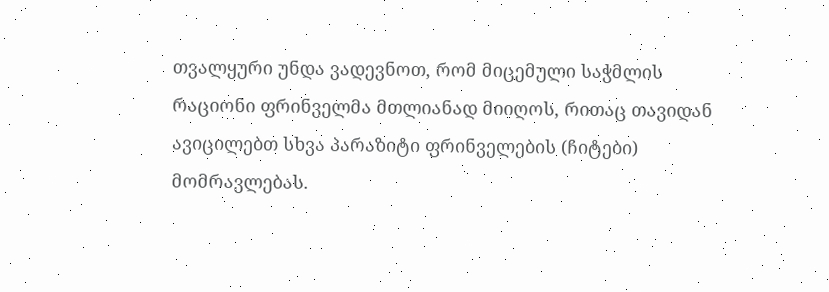თვალყური უნდა ვადევნოთ, რომ მიცემული საჭმლის რაციონი ფრინველმა მთლიანად მიიღოს, რითაც თავიდან ავიცილებთ სხვა პარაზიტი ფრინველების (ჩიტები) მომრავლებას.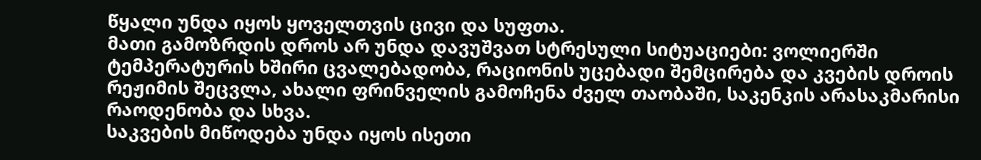წყალი უნდა იყოს ყოველთვის ცივი და სუფთა.
მათი გამოზრდის დროს არ უნდა დავუშვათ სტრესული სიტუაციები: ვოლიერში ტემპერატურის ხშირი ცვალებადობა, რაციონის უცებადი შემცირება და კვების დროის რეჟიმის შეცვლა, ახალი ფრინველის გამოჩენა ძველ თაობაში, საკენკის არასაკმარისი რაოდენობა და სხვა.
საკვების მიწოდება უნდა იყოს ისეთი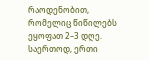რაოდენობით, რომელიც წიწილებს ეყოფათ 2–3 დღე. საერთოდ, ერთი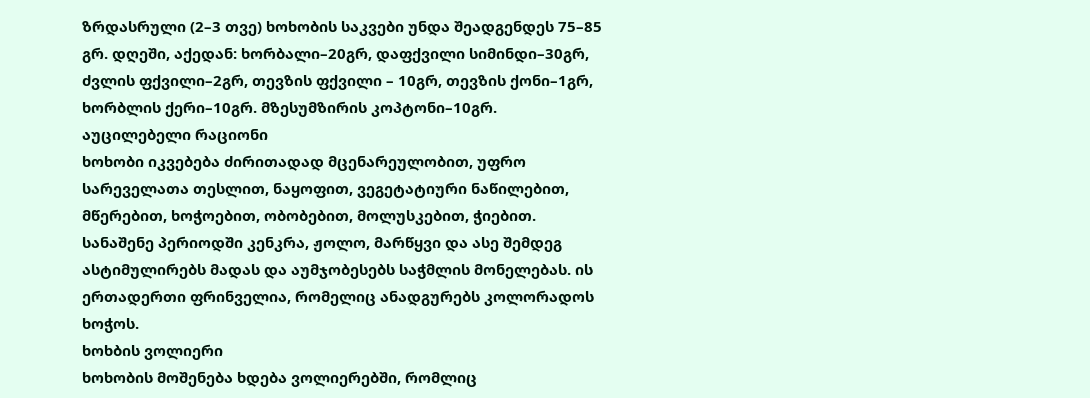ზრდასრული (2–3 თვე) ხოხობის საკვები უნდა შეადგენდეს 75–85 გრ. დღეში, აქედან: ხორბალი–20გრ, დაფქვილი სიმინდი–30გრ, ძვლის ფქვილი–2გრ, თევზის ფქვილი – 10გრ, თევზის ქონი–1გრ, ხორბლის ქერი–10გრ. მზესუმზირის კოპტონი–10გრ.
აუცილებელი რაციონი
ხოხობი იკვებება ძირითადად მცენარეულობით, უფრო სარეველათა თესლით, ნაყოფით, ვეგეტატიური ნაწილებით, მწერებით, ხოჭოებით, ობობებით, მოლუსკებით, ჭიებით.
სანაშენე პერიოდში კენკრა, ჟოლო, მარწყვი და ასე შემდეგ ასტიმულირებს მადას და აუმჯობესებს საჭმლის მონელებას. ის ერთადერთი ფრინველია, რომელიც ანადგურებს კოლორადოს ხოჭოს.
ხოხბის ვოლიერი
ხოხობის მოშენება ხდება ვოლიერებში, რომლიც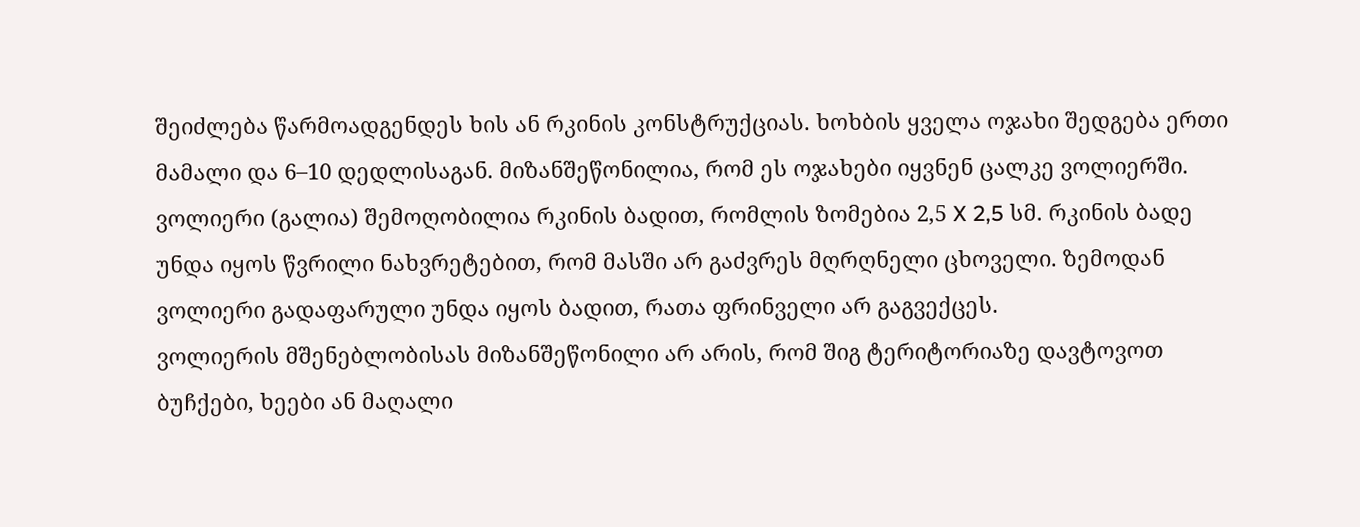შეიძლება წარმოადგენდეს ხის ან რკინის კონსტრუქციას. ხოხბის ყველა ოჯახი შედგება ერთი მამალი და 6–10 დედლისაგან. მიზანშეწონილია, რომ ეს ოჯახები იყვნენ ცალკე ვოლიერში.
ვოლიერი (გალია) შემოღობილია რკინის ბადით, რომლის ზომებია 2,5 X 2,5 სმ. რკინის ბადე უნდა იყოს წვრილი ნახვრეტებით, რომ მასში არ გაძვრეს მღრღნელი ცხოველი. ზემოდან ვოლიერი გადაფარული უნდა იყოს ბადით, რათა ფრინველი არ გაგვექცეს.
ვოლიერის მშენებლობისას მიზანშეწონილი არ არის, რომ შიგ ტერიტორიაზე დავტოვოთ ბუჩქები, ხეები ან მაღალი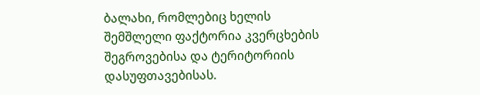ბალახი, რომლებიც ხელის შემშლელი ფაქტორია კვერცხების შეგროვებისა და ტერიტორიის დასუფთავებისას.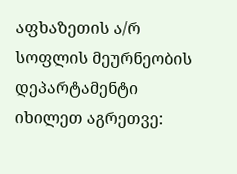აფხაზეთის ა/რ სოფლის მეურნეობის დეპარტამენტი
იხილეთ აგრეთვე: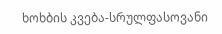ხოხბის კვება-სრულფასოვანი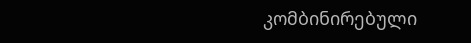კომბინირებული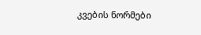კვების ნორმები